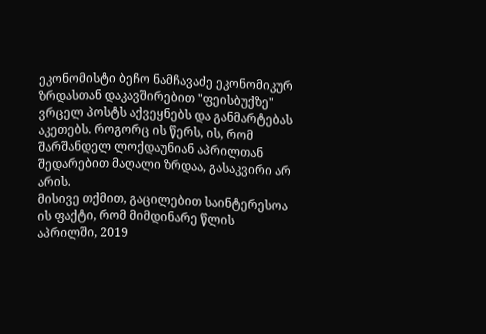ეკონომისტი ბეჩო ნამჩავაძე ეკონომიკურ ზრდასთან დაკავშირებით "ფეისბუქზე" ვრცელ პოსტს აქვეყნებს და განმარტებას აკეთებს. როგორც ის წერს, ის, რომ შარშანდელ ლოქდაუნიან აპრილთან შედარებით მაღალი ზრდაა, გასაკვირი არ არის.
მისივე თქმით, გაცილებით საინტერესოა ის ფაქტი, რომ მიმდინარე წლის აპრილში, 2019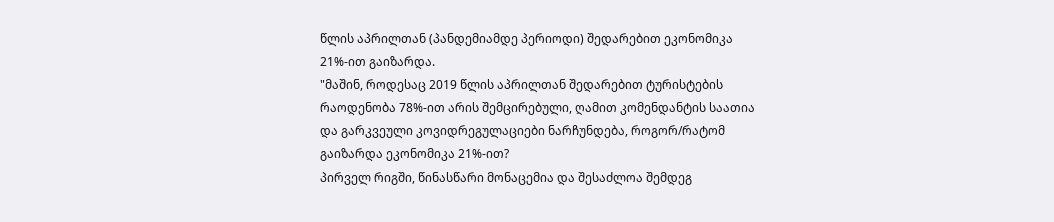წლის აპრილთან (პანდემიამდე პერიოდი) შედარებით ეკონომიკა 21%-ით გაიზარდა.
"მაშინ, როდესაც 2019 წლის აპრილთან შედარებით ტურისტების რაოდენობა 78%-ით არის შემცირებული, ღამით კომენდანტის საათია და გარკვეული კოვიდრეგულაციები ნარჩუნდება, როგორ/რატომ გაიზარდა ეკონომიკა 21%-ით?
პირველ რიგში, წინასწარი მონაცემია და შესაძლოა შემდეგ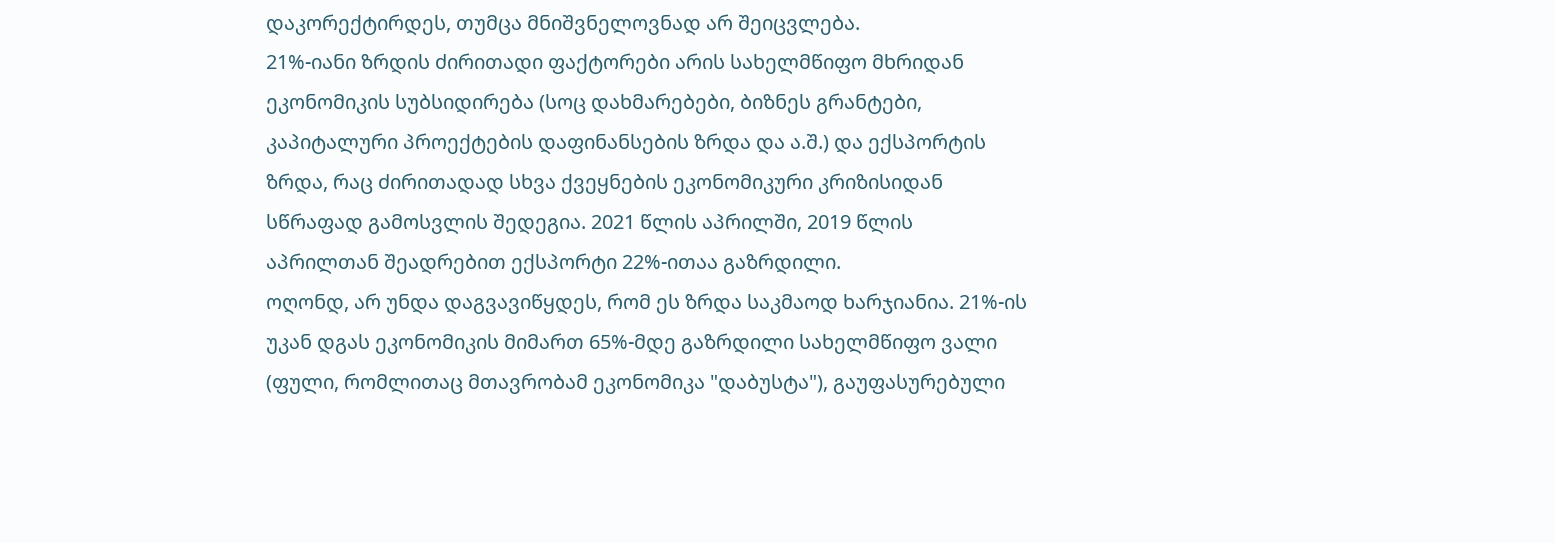დაკორექტირდეს, თუმცა მნიშვნელოვნად არ შეიცვლება.
21%-იანი ზრდის ძირითადი ფაქტორები არის სახელმწიფო მხრიდან ეკონომიკის სუბსიდირება (სოც დახმარებები, ბიზნეს გრანტები, კაპიტალური პროექტების დაფინანსების ზრდა და ა.შ.) და ექსპორტის ზრდა, რაც ძირითადად სხვა ქვეყნების ეკონომიკური კრიზისიდან სწრაფად გამოსვლის შედეგია. 2021 წლის აპრილში, 2019 წლის აპრილთან შეადრებით ექსპორტი 22%-ითაა გაზრდილი.
ოღონდ, არ უნდა დაგვავიწყდეს, რომ ეს ზრდა საკმაოდ ხარჯიანია. 21%-ის უკან დგას ეკონომიკის მიმართ 65%-მდე გაზრდილი სახელმწიფო ვალი (ფული, რომლითაც მთავრობამ ეკონომიკა "დაბუსტა"), გაუფასურებული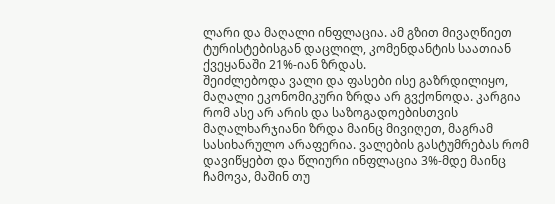ლარი და მაღალი ინფლაცია. ამ გზით მივაღწიეთ ტურისტებისგან დაცლილ, კომენდანტის საათიან ქვეყანაში 21%-იან ზრდას.
შეიძლებოდა ვალი და ფასები ისე გაზრდილიყო, მაღალი ეკონომიკური ზრდა არ გვქონოდა. კარგია რომ ასე არ არის და საზოგადოებისთვის მაღალხარჯიანი ზრდა მაინც მივიღეთ, მაგრამ სასიხარულო არაფერია. ვალების გასტუმრებას რომ დავიწყებთ და წლიური ინფლაცია 3%-მდე მაინც ჩამოვა, მაშინ თუ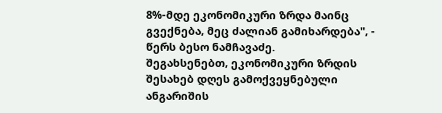8%-მდე ეკონომიკური ზრდა მაინც გვექნება, მეც ძალიან გამიხარდება", - წერს ბესო ნამჩავაძე.
შეგახსენებთ, ეკონომიკური ზრდის შესახებ დღეს გამოქვეყნებული ანგარიშის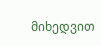მიხედვით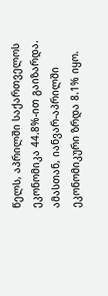წელს, აპრილში საქართველოს ეკონომიკა 44.8%-ით გაიზარდა. ამასთან, იანვარ-აპრილში ეკონომიკური ზრდა 8.1% იყო.